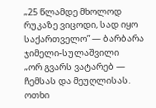„25 წლამდე მხოლოდ რუკაზე ვიცოდი, სად იყო საქართველო” — ბარბარა ჯიმელი-სულაშვილი
„ორ გვარს ვატარებ — ჩემსას და მეუღლისას. ოთხი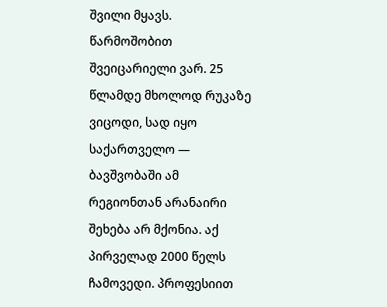შვილი მყავს. წარმოშობით შვეიცარიელი ვარ. 25 წლამდე მხოლოდ რუკაზე ვიცოდი, სად იყო საქართველო — ბავშვობაში ამ რეგიონთან არანაირი შეხება არ მქონია. აქ პირველად 2000 წელს ჩამოვედი. პროფესიით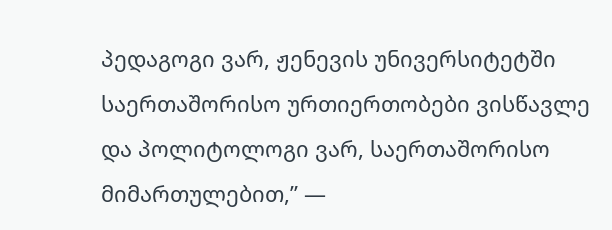პედაგოგი ვარ, ჟენევის უნივერსიტეტში საერთაშორისო ურთიერთობები ვისწავლე და პოლიტოლოგი ვარ, საერთაშორისო მიმართულებით,” —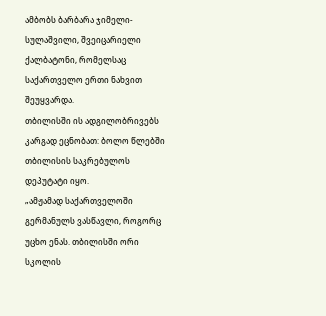ამბობს ბარბარა ჯიმელი-სულაშვილი, შვეიცარიელი ქალბატონი, რომელსაც საქართველო ერთი ნახვით შეუყვარდა.
თბილისში ის ადგილობრივებს კარგად ეცნობათ: ბოლო წლებში თბილისის საკრებულოს დეპუტატი იყო.
„ამჟამად საქართველოში გერმანულს ვასწავლი, როგორც უცხო ენას. თბილისში ორი სკოლის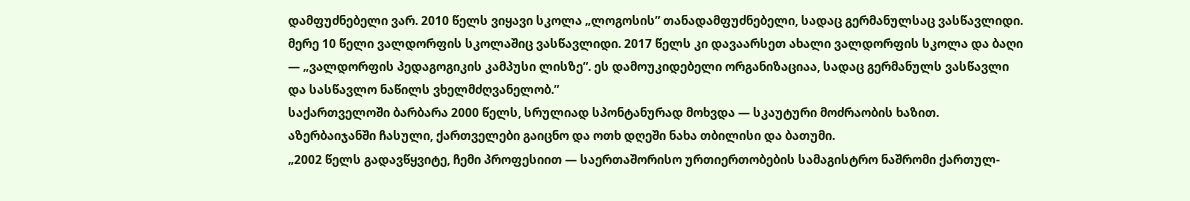დამფუძნებელი ვარ. 2010 წელს ვიყავი სკოლა „ლოგოსის” თანადამფუძნებელი, სადაც გერმანულსაც ვასწავლიდი. მერე 10 წელი ვალდორფის სკოლაშიც ვასწავლიდი. 2017 წელს კი დავაარსეთ ახალი ვალდორფის სკოლა და ბაღი — „ვალდორფის პედაგოგიკის კამპუსი ლისზე”. ეს დამოუკიდებელი ორგანიზაციაა, სადაც გერმანულს ვასწავლი და სასწავლო ნაწილს ვხელმძღვანელობ.”
საქართველოში ბარბარა 2000 წელს, სრულიად სპონტანურად მოხვდა — სკაუტური მოძრაობის ხაზით. აზერბაიჯანში ჩასული, ქართველები გაიცნო და ოთხ დღეში ნახა თბილისი და ბათუმი.
„2002 წელს გადავწყვიტე, ჩემი პროფესიით — საერთაშორისო ურთიერთობების სამაგისტრო ნაშრომი ქართულ-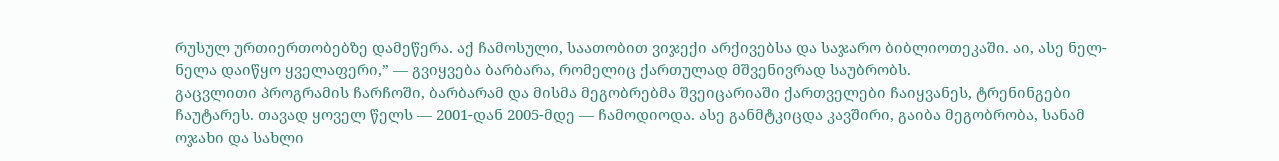რუსულ ურთიერთობებზე დამეწერა. აქ ჩამოსული, საათობით ვიჯექი არქივებსა და საჯარო ბიბლიოთეკაში. აი, ასე ნელ-ნელა დაიწყო ყველაფერი,” — გვიყვება ბარბარა, რომელიც ქართულად მშვენივრად საუბრობს.
გაცვლითი პროგრამის ჩარჩოში, ბარბარამ და მისმა მეგობრებმა შვეიცარიაში ქართველები ჩაიყვანეს, ტრენინგები ჩაუტარეს. თავად ყოველ წელს — 2001-დან 2005-მდე — ჩამოდიოდა. ასე განმტკიცდა კავშირი, გაიბა მეგობრობა, სანამ ოჯახი და სახლი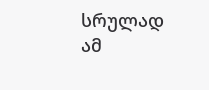სრულად ამ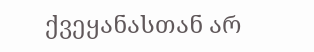ქვეყანასთან არ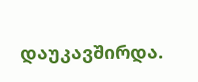დაუკავშირდა.